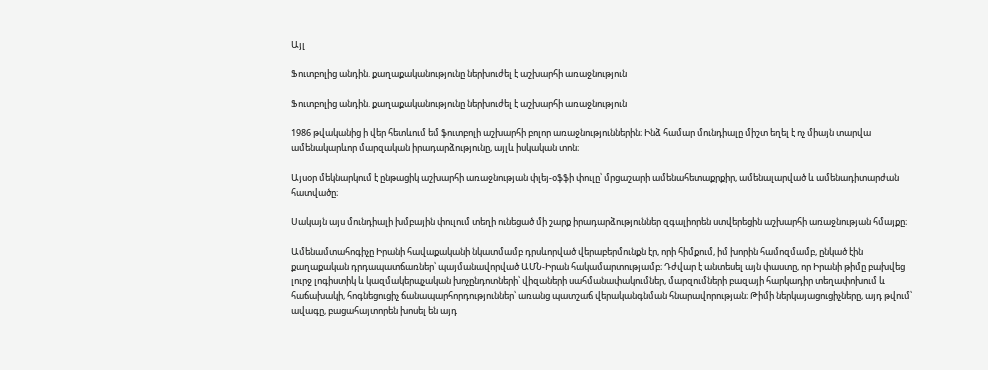Այլ

Ֆուտբոլից անդին. քաղաքականությունը ներխուժել է աշխարհի առաջնություն

Ֆուտբոլից անդին. քաղաքականությունը ներխուժել է աշխարհի առաջնություն

1986 թվականից ի վեր հետևում եմ ֆուտբոլի աշխարհի բոլոր առաջնություններին։ Ինձ համար մունդիալը միշտ եղել է ոչ միայն տարվա ամենակարևոր մարզական իրադարձությունը, այլև իսկական տոն։

Այսօր մեկնարկում է ընթացիկ աշխարհի առաջնության փլեյ-օֆֆի փուլը՝ մրցաշարի ամենահետաքրքիր, ամենալարված և ամենադիտարժան հատվածը։

Սակայն այս մունդիալի խմբային փուլում տեղի ունեցած մի շարք իրադարձություններ զգալիորեն ստվերեցին աշխարհի առաջնության հմայքը։

Ամենամտահոգիչը Իրանի հավաքականի նկատմամբ դրսևորված վերաբերմունքն էր, որի հիմքում, իմ խորին համոզմամբ, ընկած էին քաղաքական դրդապատճառներ՝ պայմանավորված ԱՄՆ-Իրան հակամարտությամբ։ Դժվար է անտեսել այն փաստը, որ Իրանի թիմը բախվեց լուրջ լոգիստիկ և կազմակերպչական խոչընդոտների՝ վիզաների սահմանափակումներ, մարզումների բազայի հարկադիր տեղափոխում և հաճախակի, հոգնեցուցիչ ճանապարհորդություններ՝ առանց պատշաճ վերականգնման հնարավորության։ Թիմի ներկայացուցիչները, այդ թվում՝ ավագը, բացահայտորեն խոսել են այդ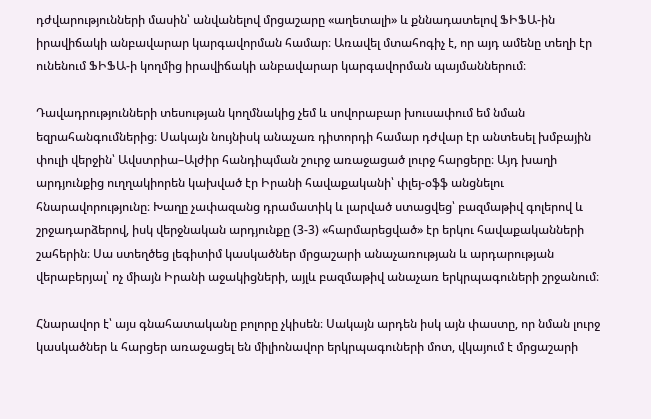դժվարությունների մասին՝ անվանելով մրցաշարը «աղետալի» և քննադատելով ՖԻՖԱ-ին իրավիճակի անբավարար կարգավորման համար։ Առավել մտահոգիչ է, որ այդ ամենը տեղի էր ունենում ՖԻՖԱ-ի կողմից իրավիճակի անբավարար կարգավորման պայմաններում։

Դավադրությունների տեսության կողմնակից չեմ և սովորաբար խուսափում եմ նման եզրահանգումներից։ Սակայն նույնիսկ անաչառ դիտորդի համար դժվար էր անտեսել խմբային փուլի վերջին՝ Ավստրիա–Ալժիր հանդիպման շուրջ առաջացած լուրջ հարցերը։ Այդ խաղի արդյունքից ուղղակիորեն կախված էր Իրանի հավաքականի՝ փլեյ-օֆֆ անցնելու հնարավորությունը։ Խաղը չափազանց դրամատիկ և լարված ստացվեց՝ բազմաթիվ գոլերով և շրջադարձերով, իսկ վերջնական արդյունքը (3-3) «հարմարեցված» էր երկու հավաքականների շահերին։ Սա ստեղծեց լեգիտիմ կասկածներ մրցաշարի անաչառության և արդարության վերաբերյալ՝ ոչ միայն Իրանի աջակիցների, այլև բազմաթիվ անաչառ երկրպագուների շրջանում։

Հնարավոր է՝ այս գնահատականը բոլորը չկիսեն։ Սակայն արդեն իսկ այն փաստը, որ նման լուրջ կասկածներ և հարցեր առաջացել են միլիոնավոր երկրպագուների մոտ, վկայում է մրցաշարի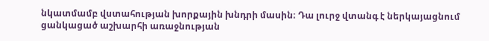նկատմամբ վստահության խորքային խնդրի մասին։ Դա լուրջ վտանգ է ներկայացնում ցանկացած աշխարհի առաջնության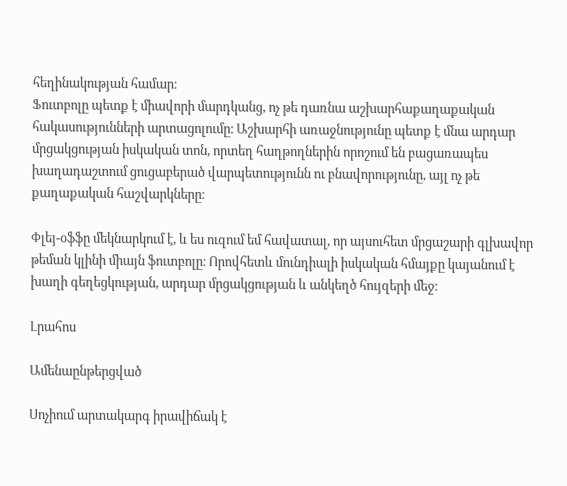հեղինակության համար։
Ֆուտբոլը պետք է միավորի մարդկանց, ոչ թե դառնա աշխարհաքաղաքական հակասությունների արտացոլումը։ Աշխարհի առաջնությունը պետք է մնա արդար մրցակցության իսկական տոն, որտեղ հաղթողներին որոշում են բացառապես խաղադաշտում ցուցաբերած վարպետությունն ու բնավորությունը, այլ ոչ թե քաղաքական հաշվարկները։

Փլեյ-օֆֆը մեկնարկում է, և ես ուզում եմ հավատալ, որ այսուհետ մրցաշարի գլխավոր թեման կլինի միայն ֆուտբոլը։ Որովհետև մունդիալի իսկական հմայքը կայանում է խաղի գեղեցկության, արդար մրցակցության և անկեղծ հույզերի մեջ։

Լրահոս

Ամենաընթերցված

Սոչիում արտակարգ իրավիճակ է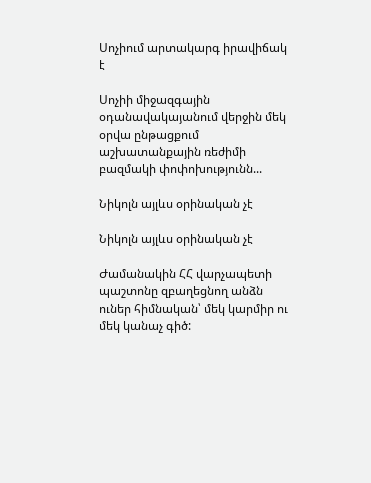Սոչիում արտակարգ իրավիճակ է

Սոչիի միջազգային օդանավակայանում վերջին մեկ օրվա ընթացքում աշխատանքային ռեժիմի բազմակի փոփոխությունն...

Նիկոլն այլևս օրինական չէ

Նիկոլն այլևս օրինական չէ

Ժամանակին ՀՀ վարչապետի պաշտոնը զբաղեցնող անձն ուներ հիմնական՝ մեկ կարմիր ու մեկ կանաչ գիծ: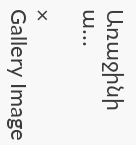Առաջինի ա...

×
Gallery Image